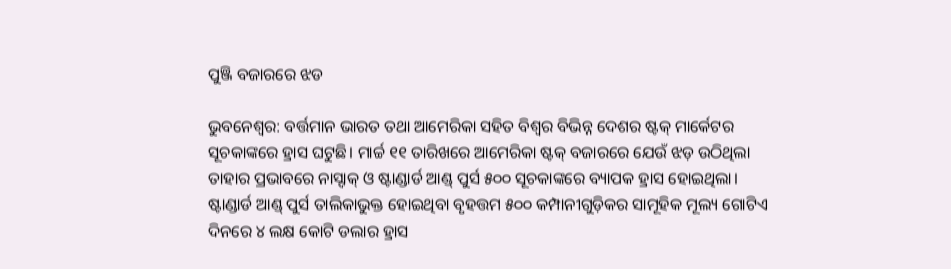ପୁଞ୍ଜି ବଜାରରେ ଝଡ

ଭୁବନେଶ୍ଵର: ବର୍ତ୍ତମାନ ଭାରତ ତଥା ଆମେରିକା ସହିତ ବିଶ୍ବର ବିଭିନ୍ନ ଦେଶର ଷ୍ଟକ୍ ମାର୍କେଟର ସୂଚକାଙ୍କରେ ହ୍ରାସ ଘଟୁଛି। ମାର୍ଚ୍ଚ ୧୧ ତାରିଖରେ ଆମେରିକା ଷ୍ଟକ୍ ବଜାରରେ ଯେଉଁ ଝଡ଼ ଉଠିଥିଲା ତାହାର ପ୍ରଭାବରେ ନାସ୍ଦାକ୍ ଓ ଷ୍ଟାଣ୍ଡାର୍ଡ ଆଣ୍ଡ୍ ପୁର୍ସ ୫୦୦ ସୂଚକାଙ୍କରେ ବ୍ୟାପକ ହ୍ରାସ ହୋଇଥିଲା। ଷ୍ଟାଣ୍ଡାର୍ଡ ଆଣ୍ଡ୍ ପୁର୍ସ ତାଲିକାଭୁକ୍ତ ହୋଇଥିବା ବୃହତ୍ତମ ୫୦୦ କମ୍ପାନୀଗୁଡ଼ିକର ସାମୂହିକ ମୂଲ୍ୟ ଗୋଟିଏ ଦିନରେ ୪ ଲକ୍ଷ କୋଟି ଡଲାର ହ୍ରାସ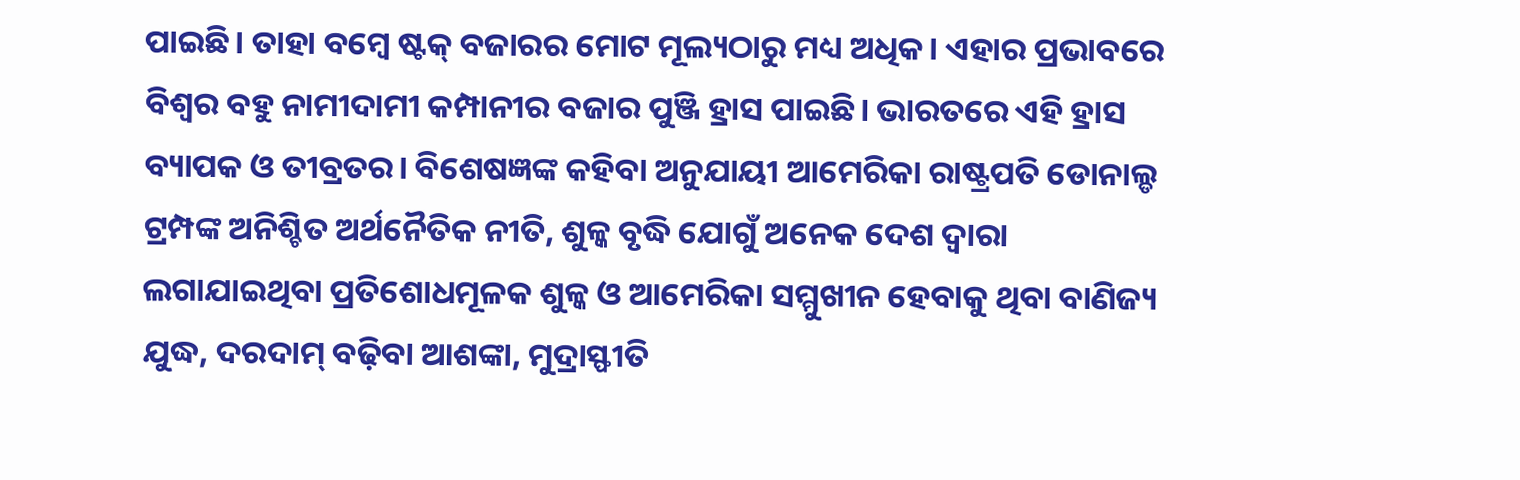ପାଇଛି। ତାହା ବମ୍ବେ ଷ୍ଟକ୍ ବଜାରର ମୋଟ ମୂଲ୍ୟଠାରୁ ମଧ୍ୟ ଅଧିକ। ଏହାର ପ୍ରଭାବରେ ବିଶ୍ବର ବହୁ ନାମୀଦାମୀ କମ୍ପାନୀର ବଜାର ପୁଞ୍ଜି ହ୍ରାସ ପାଇଛି। ଭାରତରେ ଏହି ହ୍ରାସ ବ୍ୟାପକ ଓ ତୀବ୍ରତର। ବିଶେଷଜ୍ଞଙ୍କ କହିବା ଅନୁଯାୟୀ ଆମେରିକା ରାଷ୍ଟ୍ରପତି ଡୋନାଲ୍ଡ ଟ୍ରମ୍ପଙ୍କ ଅନିଶ୍ଚିତ ଅର୍ଥନୈତିକ ନୀତି, ଶୁଳ୍କ ବୃଦ୍ଧି ଯୋଗୁଁ ଅନେକ ଦେଶ ଦ୍ୱାରା ଲଗାଯାଇଥିବା ପ୍ରତିଶୋଧମୂଳକ ଶୁଳ୍କ ଓ ଆମେରିକା ସମ୍ମୁଖୀନ ହେବାକୁ ଥିବା ବାଣିଜ୍ୟ ଯୁଦ୍ଧ, ଦରଦାମ୍ ବଢ଼ିବା ଆଶଙ୍କା, ମୁଦ୍ରାସ୍ଫୀତି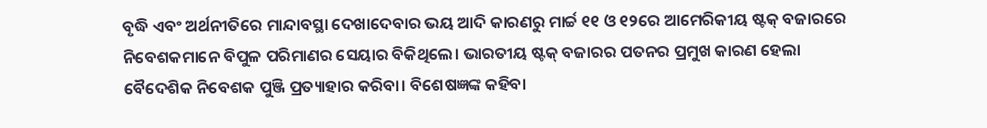ବୃଦ୍ଧି ଏବଂ ଅର୍ଥନୀତିରେ ମାନ୍ଦାବସ୍ଥା ଦେଖାଦେବାର ଭୟ ଆଦି କାରଣରୁ ମାର୍ଚ୍ଚ ୧୧ ଓ ୧୨ରେ ଆମେରିକୀୟ ଷ୍ଟକ୍ ବଜାରରେ ନିବେଶକମାନେ ବିପୁଳ ପରିମାଣର ସେୟାର ବିକିଥିଲେ। ଭାରତୀୟ ଷ୍ଟକ୍ ବଜାରର ପତନର ପ୍ରମୁଖ କାରଣ ହେଲା ବୈଦେଶିକ ନିବେଶକ ପୁଞ୍ଜି ପ୍ରତ୍ୟାହାର କରିବା। ବିଶେଷଜ୍ଞଙ୍କ କହିବା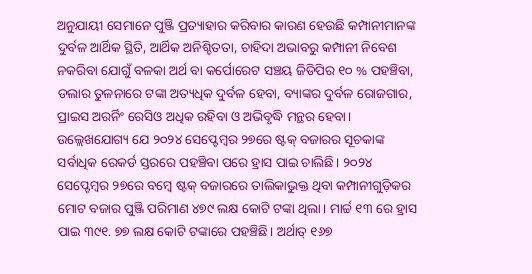ଅନୁଯାୟୀ ସେମାନେ ପୁଞ୍ଜି ପ୍ରତ୍ୟାହାର କରିବାର କାରଣ ହେଉଛି କମ୍ପାନୀମାନଙ୍କ ଦୁର୍ବଳ ଆର୍ଥିକ ସ୍ଥିତି, ଆର୍ଥିକ ଅନିଶ୍ଚିତତା, ଚାହିଦା ଅଭାବରୁ କମ୍ପାନୀ ନିବେଶ ନକରିବା ଯୋଗୁଁ ବଳକା ଅର୍ଥ ବା କର୍ପୋରେଟ ସଞ୍ଚୟ ଜିଡିପିର ୧୦ % ପହଞ୍ଚିବା, ଡଲାର ତୁଳନାରେ ଟଙ୍କା ଅତ୍ୟଧିକ ଦୁର୍ବଳ ହେବା, ବ୍ୟାଙ୍କର ଦୁର୍ବଳ ରୋଜଗାର, ପ୍ରାଇସ ଅରର୍ନିଂ ରେସିଓ ଅଧିକ ରହିବା ଓ ଅଭିବୃଦ୍ଧି ମନ୍ଥର ହେବା। ଉଲ୍ଲେଖଯୋଗ୍ୟ ଯେ ୨୦୨୪ ସେପ୍ଟେମ୍ବର ୨୭ରେ ଷ୍ଟକ୍ ବଜାରର ସୂଚକାଙ୍କ ସର୍ବାଧିକ ରେକର୍ଡ ସ୍ତରରେ ପହଞ୍ଚିବା ପରେ ହ୍ରାସ ପାଇ ଚାଲିଛି। ୨୦୨୪ ସେପ୍ଟେମ୍ବର ୨୭ରେ ବମ୍ବେ ଷ୍ଟକ୍ ବଜାରରେ ତାଲିକାଭୁକ୍ତ ଥିବା କମ୍ପାନୀଗୁଡ଼ିକର ମୋଟ ବଜାର ପୁଞ୍ଜି ପରିମାଣ ୪୭୯ ଲକ୍ଷ କୋଟି ଟଙ୍କା ଥିଲା। ମାର୍ଚ୍ଚ ୧୩ ରେ ହ୍ରାସ ପାଇ ୩୯୧. ୭୭ ଲକ୍ଷ କୋଟି ଟଙ୍କାରେ ପହଞ୍ଚିଛି। ଅର୍ଥାତ୍ ୧୬୭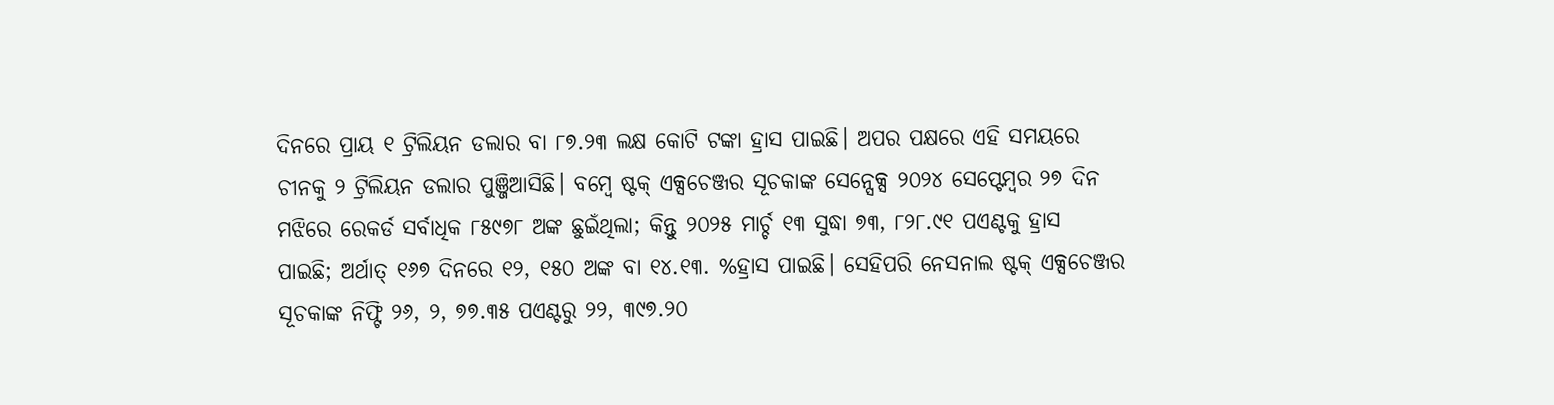ଦିନରେ ପ୍ରାୟ ୧ ଟ୍ରିଲିୟନ ଡଲାର ବା ୮୭.୨୩ ଲକ୍ଷ କୋଟି ଟଙ୍କା ହ୍ରାସ ପାଇଛି। ଅପର ପକ୍ଷରେ ଏହି ସମୟରେ ଚୀନକୁ ୨ ଟ୍ରିଲିୟନ ଡଲାର ପୁଞ୍ଜିଆସିଛି। ବମ୍ବେ ଷ୍ଟକ୍ ଏକ୍ସଚେଞ୍ଜର ସୂଚକାଙ୍କ ସେନ୍ସେକ୍ସ ୨୦୨୪ ସେପ୍ଟେମ୍ବର ୨୭ ଦିନ ମଝିରେ ରେକର୍ଡ ସର୍ବାଧିକ ୮୫୯୭୮ ଅଙ୍କ ଛୁଇଁଥିଲା; କିନ୍ତୁ ୨୦୨୫ ମାର୍ଚ୍ଚ ୧୩ ସୁଦ୍ଧା ୭୩, ୮୨୮.୯୧ ପଏଣ୍ଟକୁ ହ୍ରାସ ପାଇଛି; ଅର୍ଥାତ୍ ୧୬୭ ଦିନରେ ୧୨, ୧୫୦ ଅଙ୍କ ବା ୧୪.୧୩. %ହ୍ରାସ ପାଇଛି। ସେହିପରି ନେସନାଲ ଷ୍ଟକ୍ ଏକ୍ସଚେଞ୍ଜର ସୂଚକାଙ୍କ ନିଫ୍ଟି ୨୬, ୨, ୭୭.୩୫ ପଏଣ୍ଟରୁ ୨୨, ୩୯୭.୨୦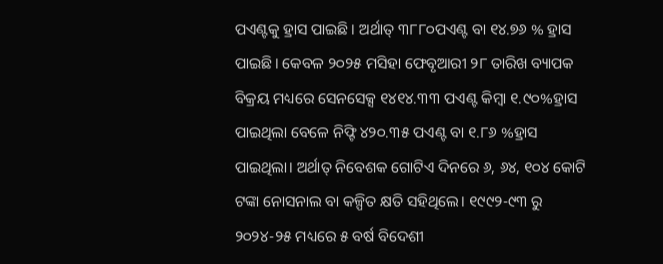ପଏଣ୍ଟକୁ ହ୍ରାସ ପାଇଛି। ଅର୍ଥାତ୍ ୩୮୮୦ପଏଣ୍ଟ ବା ୧୪.୭୬ % ହ୍ରାସ ପାଇଛି। କେବଳ ୨୦୨୫ ମସିହା ଫେବୃଆରୀ ୨୮ ତାରିଖ ବ୍ୟାପକ ବିକ୍ରୟ ମଧ୍ୟରେ ସେନସେକ୍ସ ୧୪୧୪.୩୩ ପଏଣ୍ଟ କିମ୍ବା ୧.୯୦%ହ୍ରାସ ପାଇଥିଲା ବେଳେ ନିଫ୍ଟି ୪୨୦.୩୫ ପଏଣ୍ଟ ବା ୧.୮୬ %ହ୍ରାସ ପାଇଥିଲା। ଅର୍ଥାତ୍ ନିବେଶକ ଗୋଟିଏ ଦିନରେ ୬, ୬୪, ୧୦୪ କୋଟି ଟଙ୍କା ନୋସନାଲ ବା କଳ୍ପିତ କ୍ଷତି ସହିଥିଲେ। ୧୯୯୨-୯୩ ରୁ ୨୦୨୪-୨୫ ମଧ୍ୟରେ ୫ ବର୍ଷ ବିଦେଶୀ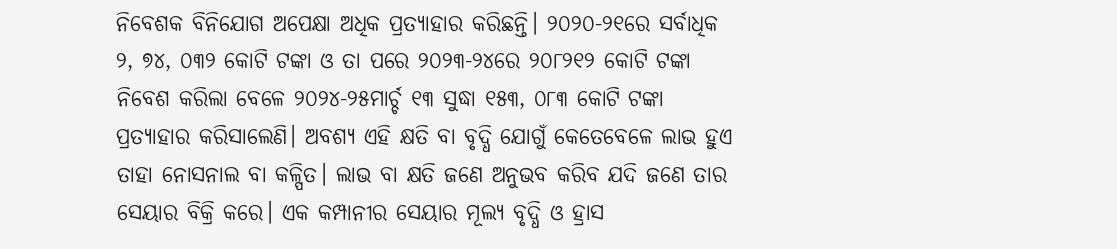ନିବେଶକ ବିନିଯୋଗ ଅପେକ୍ଷା ଅଧିକ ପ୍ରତ୍ୟାହାର କରିଛନ୍ତି। ୨୦୨୦-୨୧ରେ ସର୍ବାଧିକ ୨, ୭୪, ୦୩୨ କୋଟି ଟଙ୍କା ଓ ତା ପରେ ୨୦୨୩-୨୪ରେ ୨୦୮୨୧୨ କୋଟି ଟଙ୍କା ନିବେଶ କରିଲା ବେଳେ ୨୦୨୪-୨୫ମାର୍ଚ୍ଚ ୧୩ ସୁଦ୍ଧା ୧୫୩, ୦୮୩ କୋଟି ଟଙ୍କା ପ୍ରତ୍ୟାହାର କରିସାଲେଣି। ଅବଶ୍ୟ ଏହି କ୍ଷତି ବା ବୃଦ୍ଧି ଯୋଗୁଁ କେତେବେଳେ ଲାଭ ହୁଏ ତାହା ନୋସନାଲ ବା କଳ୍ପିତ। ଲାଭ ବା କ୍ଷତି ଜଣେ ଅନୁଭବ କରିବ ଯଦି ଜଣେ ତାର ସେୟାର ବିକ୍ରି କରେ। ଏକ କମ୍ପାନୀର ସେୟାର ମୂଲ୍ୟ ବୃଦ୍ଧି ଓ ହ୍ରାସ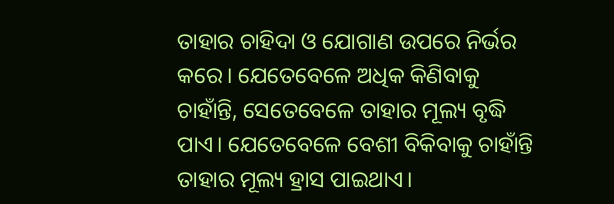ତାହାର ଚାହିଦା ଓ ଯୋଗାଣ ଉପରେ ନିର୍ଭର କରେ। ଯେତେବେଳେ ଅଧିକ କିଣିବାକୁ ଚାହାଁନ୍ତି, ସେତେବେଳେ ତାହାର ମୂଲ୍ୟ ବୃଦ୍ଧି ପାଏ। ଯେତେବେଳେ ବେଶୀ ବିକିବାକୁ ଚାହାଁନ୍ତି ତାହାର ମୂଲ୍ୟ ହ୍ରାସ ପାଇଥାଏ।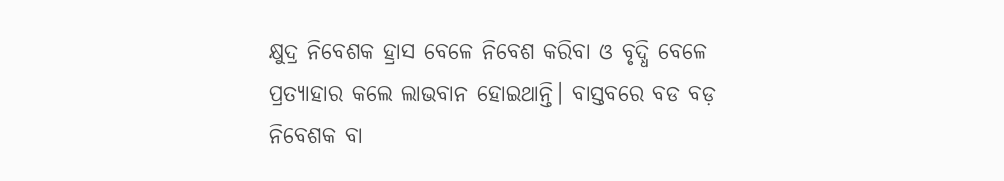କ୍ଷୁଦ୍ର ନିବେଶକ ହ୍ରାସ ବେଳେ ନିବେଶ କରିବା ଓ ବୃଦ୍ଧି ବେଳେ ପ୍ରତ୍ୟାହାର କଲେ ଲାଭବାନ ହୋଇଥାନ୍ତି। ବାସ୍ତବରେ ବଡ ବଡ଼ ନିବେଶକ ବା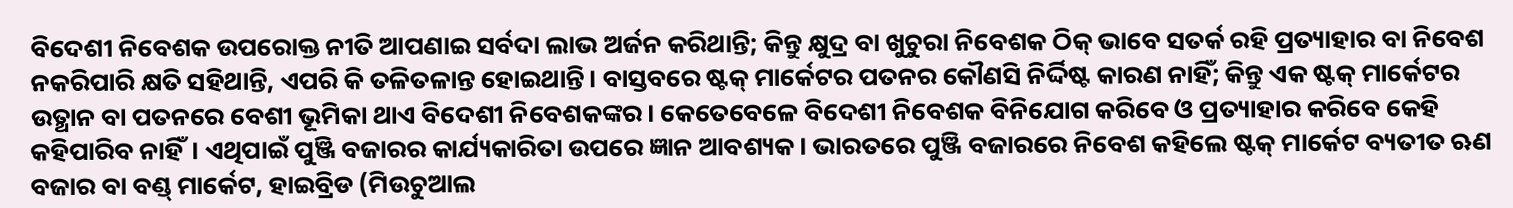ବିଦେଶୀ ନିବେଶକ ଉପରୋକ୍ତ ନୀତି ଆପଣାଇ ସର୍ବଦା ଲାଭ ଅର୍ଜନ କରିଥାନ୍ତି; କିନ୍ତୁ କ୍ଷୁଦ୍ର ବା ଖୁଚୁରା ନିବେଶକ ଠିକ୍ ଭାବେ ସତର୍କ ରହି ପ୍ରତ୍ୟାହାର ବା ନିବେଶ ନକରିପାରି କ୍ଷତି ସହିଥାନ୍ତି, ଏପରି କି ତଳିତଳାନ୍ତ ହୋଇଥାନ୍ତି। ବାସ୍ତବରେ ଷ୍ଟକ୍ ମାର୍କେଟର ପତନର କୌଣସି ନିର୍ଦ୍ଦିଷ୍ଟ କାରଣ ନାହିଁ; କିନ୍ତୁ ଏକ ଷ୍ଟକ୍ ମାର୍କେଟର ଉତ୍ଥାନ ବା ପତନରେ ବେଶୀ ଭୂମିକା ଥାଏ ବିଦେଶୀ ନିବେଶକଙ୍କର। କେତେବେଳେ ବିଦେଶୀ ନିବେଶକ ବିନିଯୋଗ କରିବେ ଓ ପ୍ରତ୍ୟାହାର କରିବେ କେହି କହିପାରିବ ନାହିଁ। ଏଥିପାଇଁ ପୁଞ୍ଜି ବଜାରର କାର୍ଯ୍ୟକାରିତା ଉପରେ ଜ୍ଞାନ ଆବଶ୍ୟକ। ଭାରତରେ ପୁଞ୍ଜି ବଜାରରେ ନିବେଶ କହିଲେ ଷ୍ଟକ୍ ମାର୍କେଟ ବ୍ୟତୀତ ଋଣ ବଜାର ବା ବଣ୍ଡ୍ ମାର୍କେଟ, ହାଇବ୍ରିଡ (ମିଉଚୁଆଲ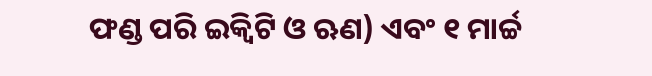ଫଣ୍ଡ ପରି ଇକ୍ୱିଟି ଓ ଋଣ) ଏବଂ ୧ ମାର୍ଚ୍ଚ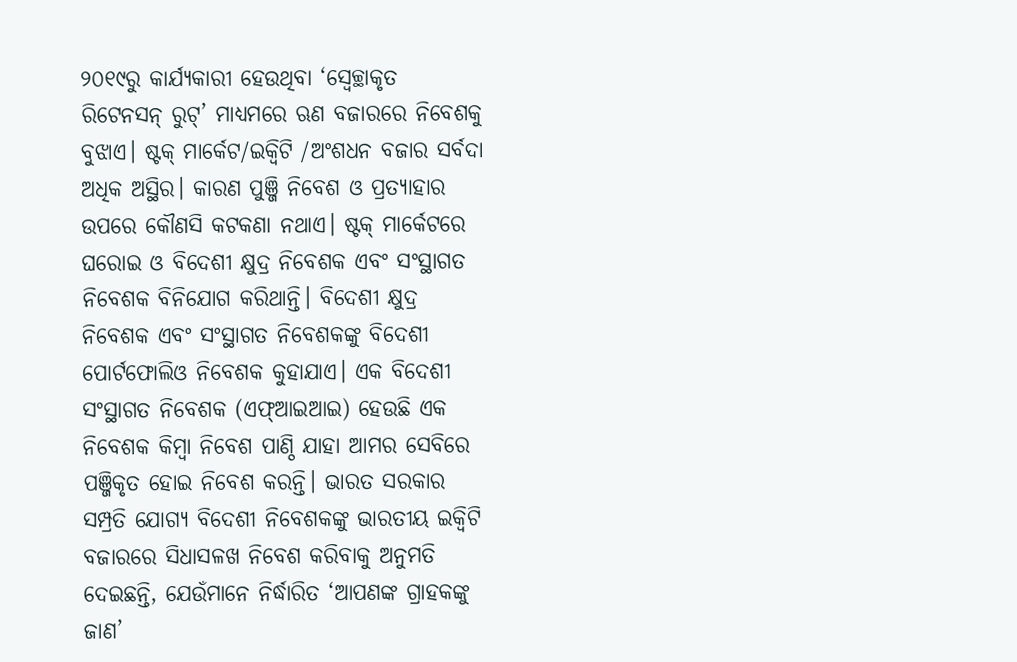୨୦୧୯ରୁ କାର୍ଯ୍ୟକାରୀ ହେଉଥିବା ‘ସ୍ୱେଚ୍ଛାକୃତ ରିଟେନସନ୍ ରୁଟ୍’ ମାଧ୍ୟମରେ ଋଣ ବଜାରରେ ନିବେଶକୁ ବୁଝାଏ। ଷ୍ଟକ୍ ମାର୍କେଟ/ଇକ୍ୱିଟି /ଅଂଶଧନ ବଜାର ସର୍ବଦା ଅଧିକ ଅସ୍ଥିର। କାରଣ ପୁଞ୍ଜି ନିବେଶ ଓ ପ୍ରତ୍ୟାହାର ଉପରେ କୌଣସି କଟକଣା ନଥାଏ। ଷ୍ଟକ୍ ମାର୍କେଟରେ ଘରୋଇ ଓ ବିଦେଶୀ କ୍ଷୁଦ୍ର ନିବେଶକ ଏବଂ ସଂସ୍ଥାଗତ ନିବେଶକ ବିନିଯୋଗ କରିଥାନ୍ତି। ବିଦେଶୀ କ୍ଷୁଦ୍ର ନିବେଶକ ଏବଂ ସଂସ୍ଥାଗତ ନିବେଶକଙ୍କୁ ବିଦେଶୀ ପୋର୍ଟଫୋଲିଓ ନିବେଶକ କୁହାଯାଏ। ଏକ ବିଦେଶୀ ସଂସ୍ଥାଗତ ନିବେଶକ (ଏଫ୍ଆଇଆଇ) ହେଉଛି ଏକ ନିବେଶକ କିମ୍ବା ନିବେଶ ପାଣ୍ଠି ଯାହା ଆମର ସେବିରେ ପଞ୍ଜିକୃତ ହୋଇ ନିବେଶ କରନ୍ତି। ଭାରତ ସରକାର ସମ୍ପ୍ରତି ଯୋଗ୍ୟ ବିଦେଶୀ ନିବେଶକଙ୍କୁ ଭାରତୀୟ ଇକ୍ୱିଟି ବଜାରରେ ସିଧାସଳଖ ନିବେଶ କରିବାକୁ ଅନୁମତି ଦେଇଛନ୍ତି, ଯେଉଁମାନେ ନିର୍ଦ୍ଧାରିତ ‘ଆପଣଙ୍କ ଗ୍ରାହକଙ୍କୁ ଜାଣ’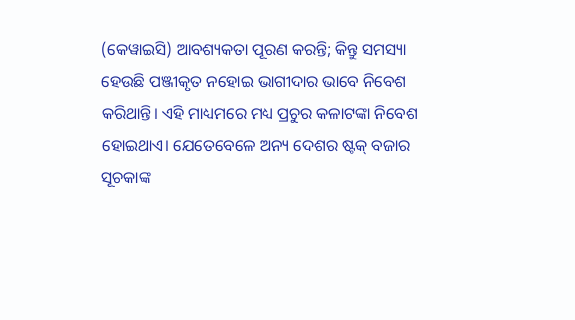(କେୱାଇସି) ଆବଶ୍ୟକତା ପୂରଣ କରନ୍ତି; କିନ୍ତୁ ସମସ୍ୟା ହେଉଛି ପଞ୍ଜୀକୃତ ନହୋଇ ଭାଗୀଦାର ଭାବେ ନିବେଶ କରିଥାନ୍ତି। ଏହି ମାଧ୍ୟମରେ ମଧ୍ୟ ପ୍ରଚୁର କଳାଟଙ୍କା ନିବେଶ ହୋଇଥାଏ। ଯେତେବେଳେ ଅନ୍ୟ ଦେଶର ଷ୍ଟକ୍ ବଜାର ସୂଚକାଙ୍କ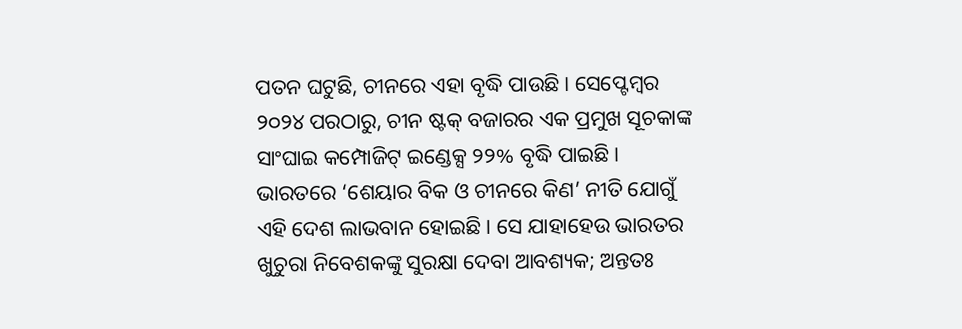ପତନ ଘଟୁଛି, ଚୀନରେ ଏହା ବୃଦ୍ଧି ପାଉଛି। ସେପ୍ଟେମ୍ବର ୨୦୨୪ ପରଠାରୁ, ଚୀନ ଷ୍ଟକ୍ ବଜାରର ଏକ ପ୍ରମୁଖ ସୂଚକାଙ୍କ ସାଂଘାଇ କମ୍ପୋଜିଟ୍ ଇଣ୍ଡେକ୍ସ ୨୨% ବୃଦ୍ଧି ପାଇଛି। ଭାରତରେ ‘ଶେୟାର ବିକ ଓ ଚୀନରେ କିଣ’ ନୀତି ଯୋଗୁଁ ଏହି ଦେଶ ଲାଭବାନ ହୋଇଛି। ସେ ଯାହାହେଉ ଭାରତର ଖୁଚୁରା ନିବେଶକଙ୍କୁ ସୁରକ୍ଷା ଦେବା ଆବଶ୍ୟକ; ଅନ୍ତତଃ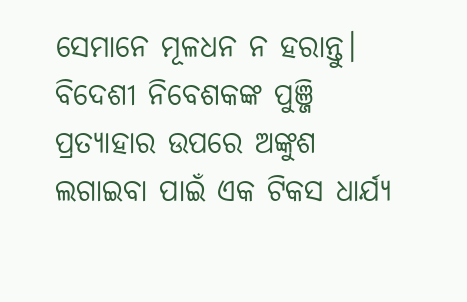ସେମାନେ ମୂଳଧନ ନ ହରାନ୍ତୁ। ବିଦେଶୀ ନିବେଶକଙ୍କ ପୁଞ୍ଜି ପ୍ରତ୍ୟାହାର ଉପରେ ଅଙ୍କୁଶ ଲଗାଇବା ପାଇଁ ଏକ ଟିକସ ଧାର୍ଯ୍ୟ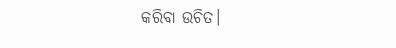କରିବା ଉଚିତ।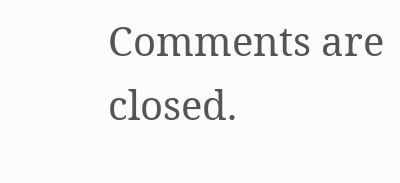Comments are closed.